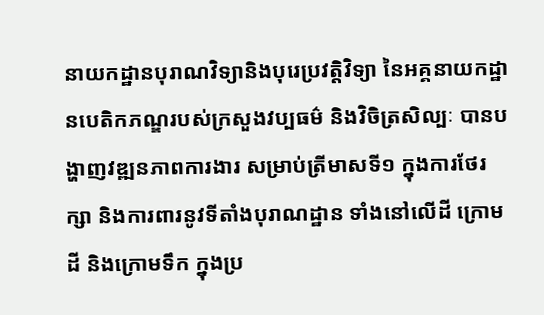នាយកដ្ឋានបុរាណវិទ្យានិងបុរេប្រវត្តិវិទ្យា នៃអគ្គនាយកដ្ឋានបេតិកភណ្ឌរបស់ក្រសួងវប្បធម៌ និងវិចិត្រសិល្បៈ បានបង្ហាញវឌ្ឍនភាពការងារ សម្រាប់ត្រីមាសទី១ ក្នុងការថែរក្សា និងការពារនូវទីតាំងបុរាណដ្ឋាន ទាំងនៅលើដី ក្រោមដី និងក្រោមទឹក ក្នុងប្រ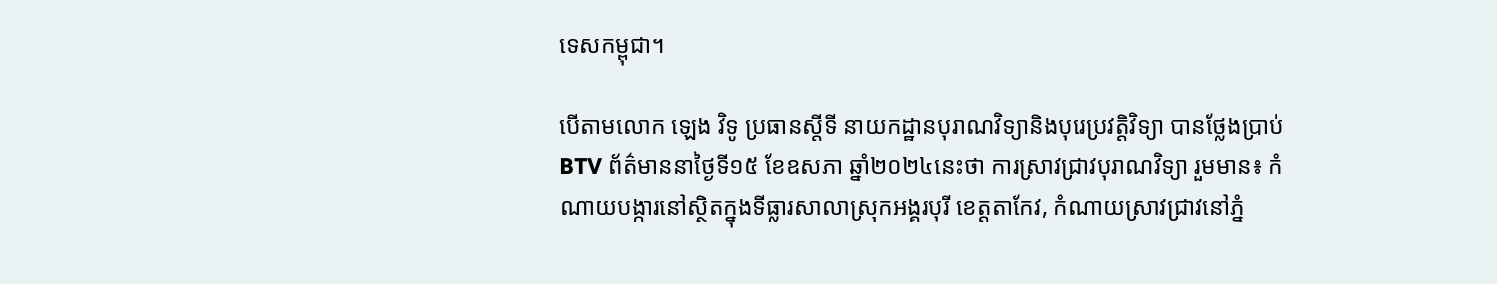ទេសកម្ពុជា។

បើតាមលោក ឡេង វិទូ ប្រធានស្តីទី នាយកដ្ឋានបុរាណវិទ្យានិងបុរេប្រវត្តិវិទ្យា បានថ្លែងប្រាប់BTV ព័ត៌មាននាថ្ងៃទី១៥ ខែឧសភា ឆ្នាំ២០២៤នេះថា ការស្រាវជ្រាវបុរាណវិទ្យា រួមមាន៖ កំណាយបង្ការនៅស្ថិតក្នុងទីធ្លារសាលាស្រុកអង្គរបុរី ខេត្តតាកែវ, កំណាយស្រាវជ្រាវនៅភ្នំ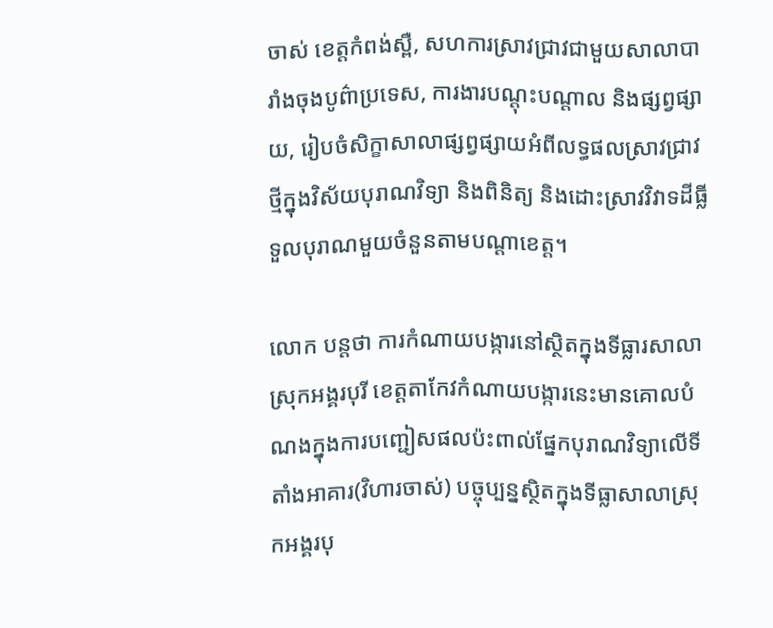ចាស់ ខេត្តកំពង់ស្ពឺ, សហការស្រាវជ្រាវជាមួយសាលាបារាំងចុងបូព៌ាប្រទេស, ការងារបណ្តុះបណ្តាល និងផ្សព្វផ្សាយ, រៀបចំសិក្ខាសាលាផ្សព្វផ្សាយអំពីលទ្ធផលស្រាវជ្រាវថ្មីក្នុងវិស័យបុរាណវិទ្យា និងពិនិត្យ និងដោះស្រាវវិវាទដីធ្លីទួលបុរាណមួយចំនួនតាមបណ្តាខេត្ត។

លោក បន្តថា ការកំណាយបង្ការនៅស្ថិតក្នុងទីធ្លារសាលាស្រុកអង្គរបុរី ខេត្តតាកែវកំណាយបង្ការនេះមានគោលបំណងក្នុងការបញ្ជៀសផលប៉ះពាល់ផ្នែកបុរាណវិទ្យាលើទីតាំងអាគារ(វិហារចាស់) បច្ចុប្បន្នស្ថិតក្នុងទីធ្លាសាលាស្រុកអង្គរបុ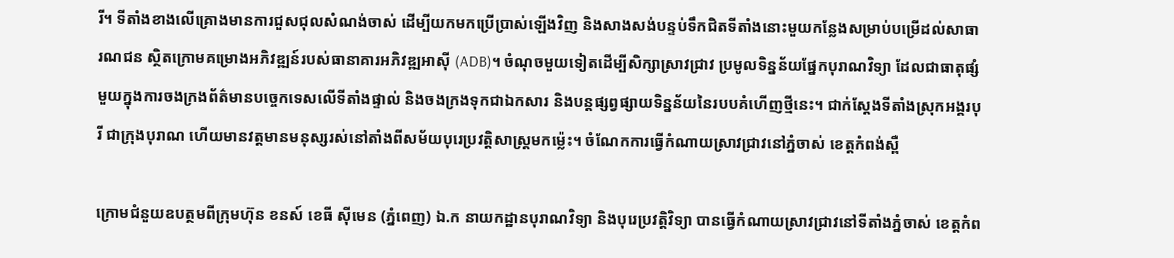រី។ ទីតាំងខាងលើគ្រោងមានការជួសជុលសំណង់ចាស់ ដើម្បីយកមកប្រើប្រាស់ឡើងវិញ និងសាងសង់បន្ទប់ទឹកជិតទីតាំងនោះមួយកន្លែងសម្រាប់បម្រើដល់សាធារណជន ស្ថិតក្រោមគម្រោងអភិវឌ្ឍន៍របស់ធានាគារអភិវឌ្ឍអាស៊ី (ADB)។ ចំណុចមួយទៀតដើម្បីសិក្សាស្រាវជ្រាវ ប្រមូលទិន្នន័យផ្នែកបុរាណវិទ្យា ដែលជាធាតុផ្សំមួយក្នុងការចងក្រងព័ត៌មានបច្ចេកទេសលើទីតាំងផ្ទាល់ និងចងក្រងទុកជាឯកសារ និងបន្តផ្សព្វផ្សាយទិន្នន័យនៃរបបគំហើញថ្មីនេះ។ ជាក់ស្តែងទីតាំងស្រុកអង្គរបុរី ជាក្រុងបុរាណ ហើយមានវត្តមានមនុស្សរស់នៅតាំងពីសម័យបុរេប្រវត្តិសាស្រ្តមកម្ល៉េះ។ ចំណែកការធ្វើកំណាយស្រាវជ្រាវនៅភ្នំចាស់ ខេត្តកំពង់ស្ពឺ

ក្រោមជំនួយឧបត្ថមពីក្រុមហ៊ុន ខនស៍ ខេធី ស៊ីមេន (ភ្នំពេញ) ឯ.ក នាយកដ្ឋានបុរាណវិទ្យា និងបុរេប្រវត្តិវិទ្យា បានធ្វើកំណាយស្រាវជ្រាវនៅទីតាំងភ្នំចាស់ ខេត្តកំព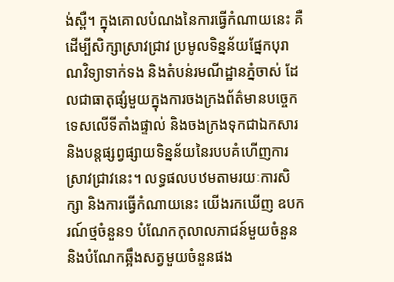ង់ស្ពឺ។ ក្នុងគោលបំណងនៃការធ្វើកំណាយនេះ គឺដើម្បីសិក្សាស្រាវជ្រាវ ប្រមូលទិន្នន័យផ្នែកបុរាណវិទ្យាទាក់ទង និងតំបន់រមណីដ្ឋានភ្នំចាស់ ដែលជាធាតុផ្សំមួយក្នុងការចងក្រងព័ត៌មានបច្ចេកទេសលើទីតាំងផ្ទាល់ និងចងក្រងទុកជាឯកសារ និងបន្តផ្សព្វផ្សាយទិន្នន័យនៃរបបគំហើញការស្រាវជ្រាវនេះ។ លទ្ធផលបឋមតាមរយៈការសិក្សា និងការធ្វើកំណាយនេះ យើងរកឃើញ ឧបករណ៍ថ្មចំនួន១ បំណែកកុលាលភាជន៍មួយចំនួន និងបំណែកឆ្អឹងសត្វមួយចំនួនផង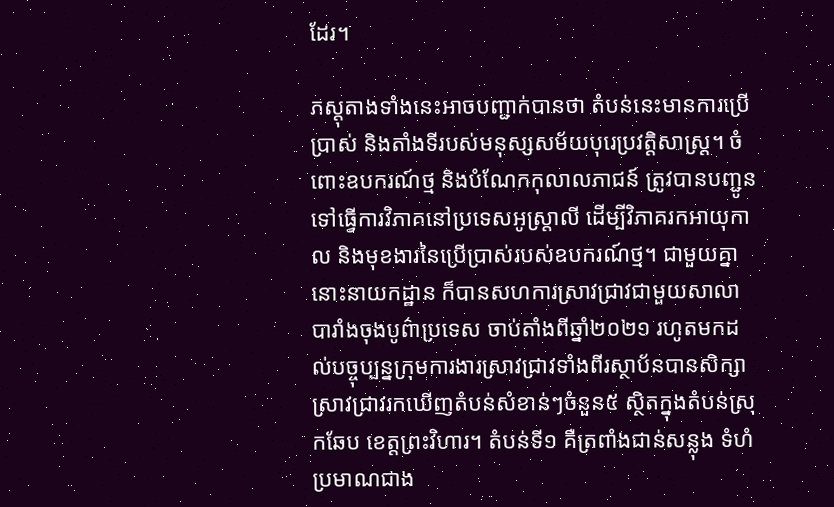ដែរ។

ភស្តុតាងទាំងនេះអាចបញ្ជាក់បានថា តំបន់នេះមានការប្រើប្រាស់ និងតាំងទីរបស់មនុស្សសម័យបុរេប្រវត្តិសាស្រ្ត។ ចំពោះឧបករណ៍ថ្ម និងបំណែកកុលាលភាជន៍ ត្រូវបានបញ្ជូនទៅធ្វើការវិភាគនៅប្រទេសអូស្រ្តាលី ដើម្បីវិភាគរកអាយុកាល និងមុខងារនៃប្រើប្រាស់របស់ឧបករណ៍ថ្ម។ ជាមួយគ្នានោះនាយកដ្ឋាន ក៏បានសហការស្រាវជ្រាវជាមួយសាលាបារាំងចុងបូព៌ាប្រទេស ចាប់តាំងពីឆ្នាំ២០២១ រហូតមកដល់បច្ចុប្បន្នក្រុមការងារស្រាវជ្រាវទាំងពីរស្ថាប័នបានសិក្សាស្រាវជ្រាវរកឃើញតំបន់សំខាន់ៗចំនួន៥ ស្ថិតក្នុងតំបន់ស្រុកឆែប ខេត្តព្រះវិហារ។ តំបន់ទី១ គឺត្រពាំងជាន់សន្លុង ទំហំប្រមាណជាង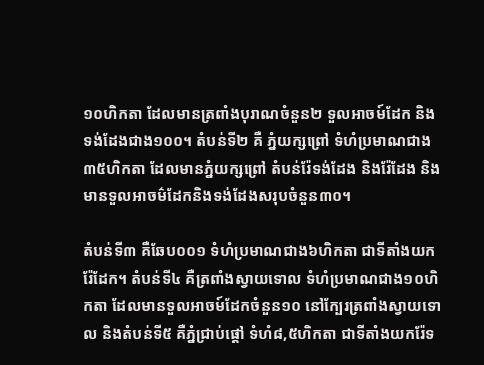១០ហិកតា ដែលមានត្រពាំងបុរាណចំនួន២ ទួលអាចម៍ដែក និងទង់ដែងជាង១០០។ តំបន់ទី២ គឺ ភ្នំយក្សព្រៅ ទំហំប្រមាណជាង៣៥ហិកតា ដែលមានភ្នំយក្សព្រៅ តំបន់រ៉ែទង់ដែង និងរ៉ែដែង និងមានទួលអាចម៌ដែកនិងទង់ដែងសរុបចំនួន៣០។

តំបន់ទី៣ គឺឆែប០០១ ទំហំប្រមាណជាង៦ហិកតា ជាទីតាំងយករ៉ែដែក។ តំបន់ទី៤ គឺត្រពាំងស្វាយទោល ទំហំប្រមាណជាង១០ហិកតា ដែលមានទួលអាចម៍ដែកចំនួន១០ នៅក្បែរត្រពាំងស្វាយទោល និងតំបន់ទី៥ គឺភ្នំជ្រាប់ផ្តៅ ទំហំ៨,៥ហិកតា ជាទីតាំងយករ៉ែទ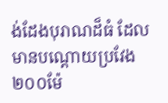ង់ដែងបុរាណដ៏ធំ ដែលមានបណ្តោយប្រវែង២០០ម៉ែ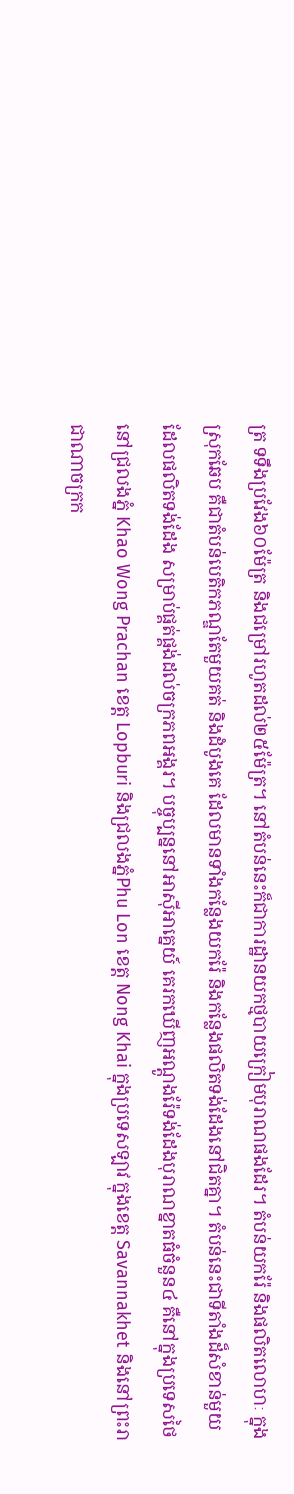ត្រ ទទឹងប្រវែង៦០ម៉ែត្រ និងជម្រៅរហូតដល់២៥ម៉ែត្រ។ នៅតំបន់នេះក៏ជាការដ្ឋានយកថ្មបាយក្រៀមបុរាណផងដែរ។ តំបន់យករ៉ែ និងផលិតលោហៈ ក្នុងស្រុកឆែប គឺជាតំបន់បេតិកភណ្ឌតែមួយគត់ និងដំបូងគេ ដែលមានទាំងកន្លែងយករ៉ែ និងកន្លែងផលិតទង់ដែងនៅជិតគ្នា។ តំបន់នេះជាទីតាំងដ៏សំខាន់មួយដែលផលិតទង់ដែង សម្រាប់ផ្គត់ផ្គង់ដល់ចក្រភពអង្គរ។ បច្ចុប្បន្ននៅអាស៊ីអាគ្នេយ៍ គេរកឃើញអណ្តូងរ៉ែទង់ដែងបុរាណខ្នាតធំចំនួន៤ គឺនៅក្នុងប្រទេសថៃ នៅជ្រលងភ្នំ Khao Wong Prachan ខេត្ត Lopburi និងជ្រលងភ្នំPhu Lon ខេត្ត Nong Khai ក្នុងប្រទេសឡាវ ក្នុងខេត្ត Savannakhet និងនៅព្រះរាជាណាចក្រក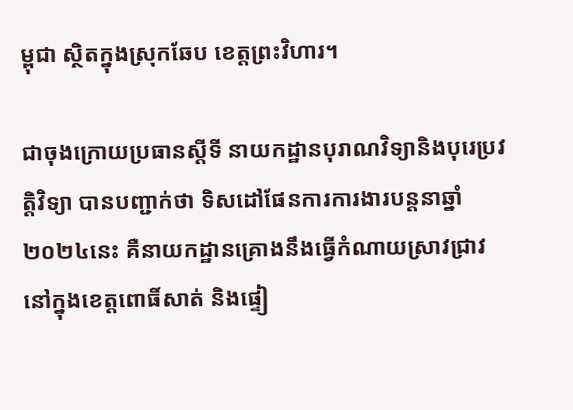ម្ពុជា ស្ថិតក្នុងស្រុកឆែប ខេត្តព្រះវិហារ។

ជាចុងក្រោយប្រធានស្តីទី នាយកដ្ឋានបុរាណវិទ្យានិងបុរេប្រវត្តិវិទ្យា បានបញ្ជាក់ថា ទិសដៅផែនការការងារបន្តនាឆ្នាំ២០២៤នេះ គឺនាយកដ្ឋានគ្រោងនឹងធ្វើកំណាយស្រាវជ្រាវនៅក្នុងខេត្តពោធិ៍សាត់ និងផ្ទៀ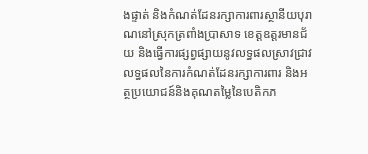ងផ្ទាត់ និងកំណត់ដែនរក្សាការពារស្ថានីយបុរាណនៅស្រុកត្រពាំងប្រាសាទ ខេត្តឧត្តរមានជ័យ និងធ្វើការផ្សព្វផ្សាយនូវលទ្ធផលស្រាវជ្រាវ លទ្ធផលនៃការកំណត់ដែនរក្សាការពារ និងអត្ថប្រយោជន៍និងគុណតម្លៃនៃបេតិកភ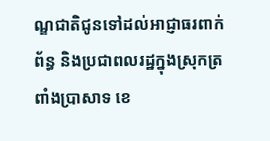ណ្ឌជាតិជូនទៅដល់អាជ្ញាធរពាក់ព័ន្ធ និងប្រជាពលរដ្ឋក្នុងស្រុកត្រពាំងប្រាសាទ ខេ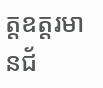ត្តឧត្តរមានជ័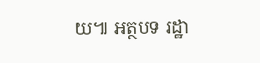យ៕ អត្ថបទ រដ្ឋា